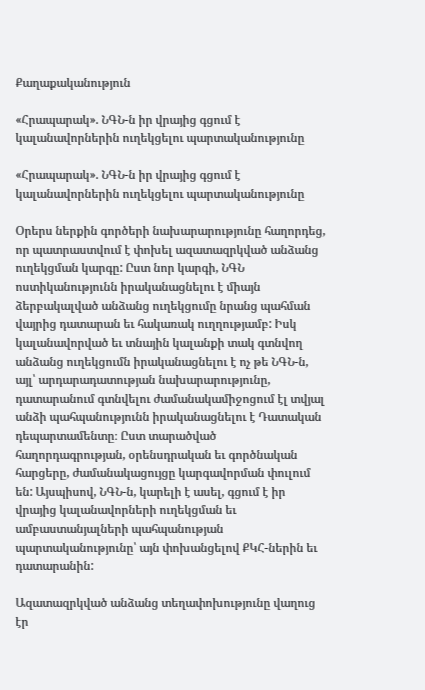Քաղաքականություն

«Հրապարակ». ՆԳՆ-ն իր վրայից գցում է կալանավորներին ուղեկցելու պարտականությունը

«Հրապարակ». ՆԳՆ-ն իր վրայից գցում է կալանավորներին ուղեկցելու պարտականությունը

Օրերս ներքին գործերի նախարարությունը հաղորդեց, որ պատրաստվում է փոխել ազատազրկված անձանց ուղեկցման կարգը: Ըստ նոր կարգի, ՆԳՆ ոստիկանությունն իրականացնելու է միայն ձերբակալված անձանց ուղեկցումը նրանց պահման վայրից դատարան եւ հակառակ ուղղությամբ: Իսկ կալանավորված եւ տնային կալանքի տակ գտնվող անձանց ուղեկցումն իրականացնելու է ոչ թե ՆԳՆ-ն, այլ՝ արդարադատության նախարարությունը, դատարանում գտնվելու ժամանակամիջոցում էլ տվյալ անձի պահպանությունն իրականացնելու է Դատական դեպարտամենտը։ Ըստ տարածված հաղորդագրության, օրենսդրական եւ գործնական հարցերը, ժամանակացույցը կարգավորման փուլում են: Այսպիսով, ՆԳՆ-ն, կարելի է ասել, գցում է իր վրայից կալանավորների ուղեկցման եւ ամբաստանյալների պահպանության պարտականությունը՝ այն փոխանցելով ՔԿՀ-ներին եւ դատարանին:

Ազատազրկված անձանց տեղափոխությունը վաղուց էր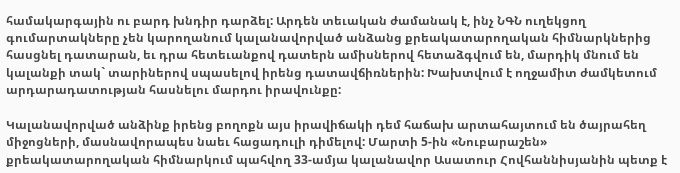համակարգային ու բարդ խնդիր դարձել: Արդեն տեւական ժամանակ է, ինչ ՆԳՆ ուղեկցող գումարտակները չեն կարողանում կալանավորված անձանց քրեակատարողական հիմնարկներից հասցնել դատարան, եւ դրա հետեւանքով դատերն ամիսներով հետաձգվում են, մարդիկ մնում են կալանքի տակ` տարիներով սպասելով իրենց դատավճիռներին: Խախտվում է ողջամիտ ժամկետում արդարադատության հասնելու մարդու իրավունքը:

Կալանավորված անձինք իրենց բողոքն այս իրավիճակի դեմ հաճախ արտահայտում են ծայրահեղ միջոցների, մասնավորապես նաեւ հացադուլի դիմելով: Մարտի 5-ին «Նուբարաշեն» քրեակատարողական հիմնարկում պահվող 33-ամյա կալանավոր Ասատուր Հովհաննիսյանին պետք է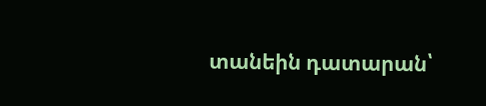տանեին դատարան՝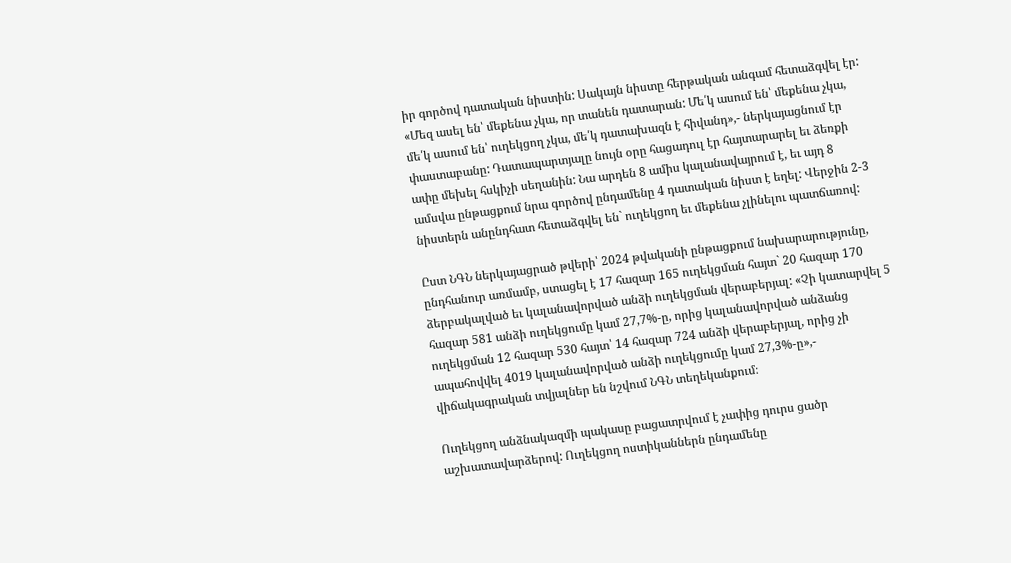իր գործով դատական նիստին: Սակայն նիստը հերթական անգամ հետաձգվել էր: «Մեզ ասել են՝ մեքենա չկա, որ տանեն դատարան: Մե՛կ ասում են՝ մեքենա չկա, մե՛կ ասում են՝ ուղեկցող չկա, մե՛կ դատախազն է հիվանդ»,- ներկայացնում էր փաստաբանը: Դատապարտյալը նույն օրը հացադուլ էր հայտարարել եւ ձեռքի ափը մեխել հսկիչի սեղանին: Նա արդեն 8 ամիս կալանավայրում է, եւ այդ 8 ամսվա ընթացքում նրա գործով ընդամենը 4 դատական նիստ է եղել: Վերջին 2-3 նիստերն անընդհատ հետաձգվել են` ուղեկցող եւ մեքենա չլինելու պատճառով:

Ըստ ՆԳՆ ներկայացրած թվերի՝ 2024 թվականի ընթացքում նախարարությունը, ընդհանուր առմամբ, ստացել է 17 հազար 165 ուղեկցման հայտ` 20 հազար 170 ձերբակալված եւ կալանավորված անձի ուղեկցման վերաբերյալ: «Չի կատարվել 5 հազար 581 անձի ուղեկցումը կամ 27,7%-ը, որից կալանավորված անձանց ուղեկցման 12 հազար 530 հայտ՝ 14 հազար 724 անձի վերաբերյալ, որից չի ապահովվել 4019 կալանավորված անձի ուղեկցումը կամ 27,3%-ը»,- վիճակագրական տվյալներ են նշվում ՆԳՆ տեղեկանքում։

Ուղեկցող անձնակազմի պակասը բացատրվում է չափից դուրս ցածր աշխատավարձերով: Ուղեկցող ոստիկաններն ընդամենը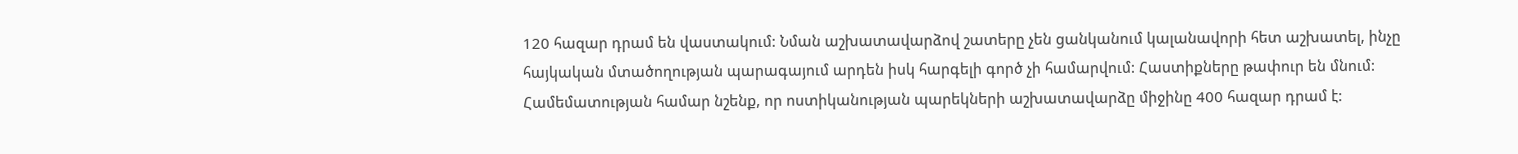120 հազար դրամ են վաստակում: Նման աշխատավարձով շատերը չեն ցանկանում կալանավորի հետ աշխատել, ինչը հայկական մտածողության պարագայում արդեն իսկ հարգելի գործ չի համարվում: Հաստիքները թափուր են մնում: Համեմատության համար նշենք, որ ոստիկանության պարեկների աշխատավարձը միջինը 400 հազար դրամ է: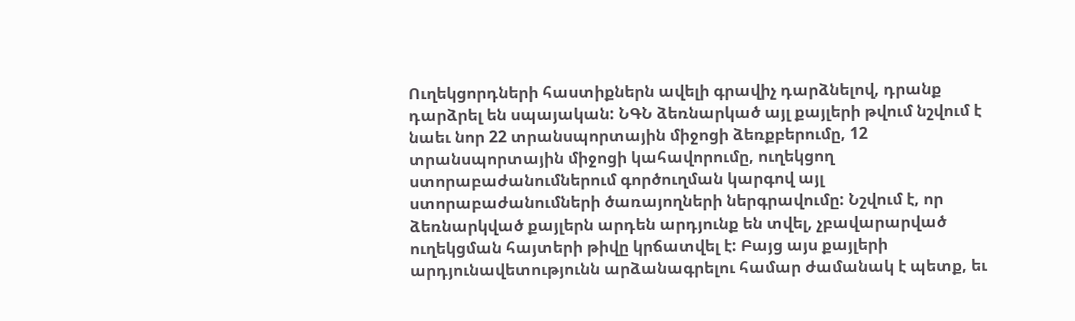Ուղեկցորդների հաստիքներն ավելի գրավիչ դարձնելով, դրանք դարձրել են սպայական: ՆԳՆ ձեռնարկած այլ քայլերի թվում նշվում է նաեւ նոր 22 տրանսպորտային միջոցի ձեռքբերումը, 12 տրանսպորտային միջոցի կահավորումը, ուղեկցող ստորաբաժանումներում գործուղման կարգով այլ ստորաբաժանումների ծառայողների ներգրավումը: Նշվում է, որ ձեռնարկված քայլերն արդեն արդյունք են տվել, չբավարարված ուղեկցման հայտերի թիվը կրճատվել է: Բայց այս քայլերի արդյունավետությունն արձանագրելու համար ժամանակ է պետք, եւ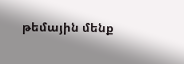թեմային մենք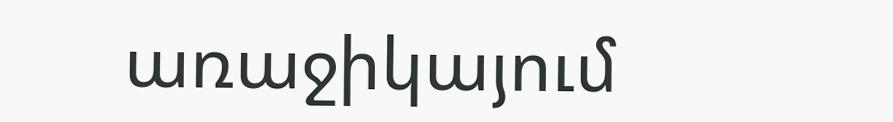առաջիկայում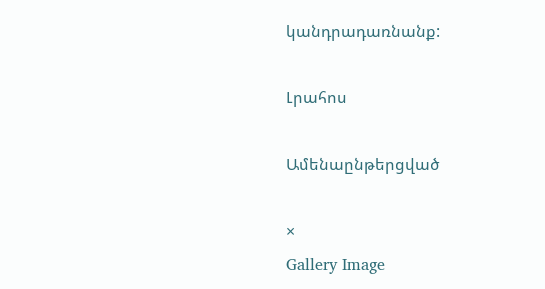կանդրադառնանք:

Լրահոս

Ամենաընթերցված

×
Gallery Image